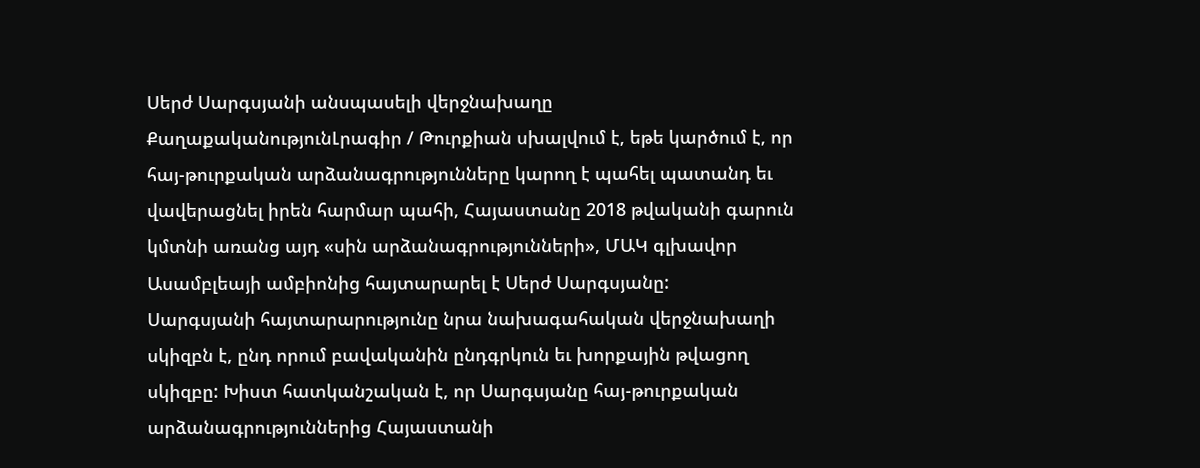Սերժ Սարգսյանի անսպասելի վերջնախաղը
ՔաղաքականությունԼրագիր / Թուրքիան սխալվում է, եթե կարծում է, որ հայ-թուրքական արձանագրությունները կարող է պահել պատանդ եւ վավերացնել իրեն հարմար պահի, Հայաստանը 2018 թվականի գարուն կմտնի առանց այդ «սին արձանագրությունների», ՄԱԿ գլխավոր Ասամբլեայի ամբիոնից հայտարարել է Սերժ Սարգսյանը:
Սարգսյանի հայտարարությունը նրա նախագահական վերջնախաղի սկիզբն է, ընդ որում բավականին ընդգրկուն եւ խորքային թվացող սկիզբը: Խիստ հատկանշական է, որ Սարգսյանը հայ-թուրքական արձանագրություններից Հայաստանի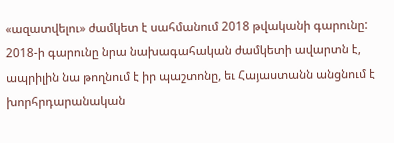«ազատվելու» ժամկետ է սահմանում 2018 թվականի գարունը: 2018-ի գարունը նրա նախագահական ժամկետի ավարտն է, ապրիլին նա թողնում է իր պաշտոնը, եւ Հայաստանն անցնում է խորհրդարանական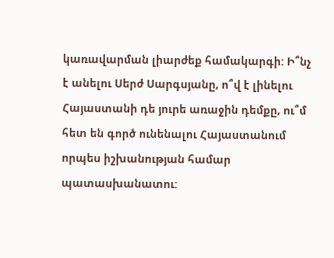կառավարման լիարժեք համակարգի: Ի՞նչ է անելու Սերժ Սարգսյանը, ո՞վ է լինելու Հայաստանի դե յուրե առաջին դեմքը, ու՞մ հետ են գործ ունենալու Հայաստանում որպես իշխանության համար պատասխանատու: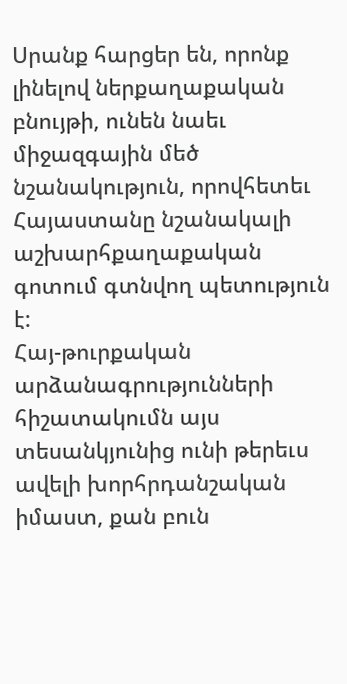Սրանք հարցեր են, որոնք լինելով ներքաղաքական բնույթի, ունեն նաեւ միջազգային մեծ նշանակություն, որովհետեւ Հայաստանը նշանակալի աշխարհքաղաքական գոտում գտնվող պետություն է:
Հայ-թուրքական արձանագրությունների հիշատակումն այս տեսանկյունից ունի թերեւս ավելի խորհրդանշական իմաստ, քան բուն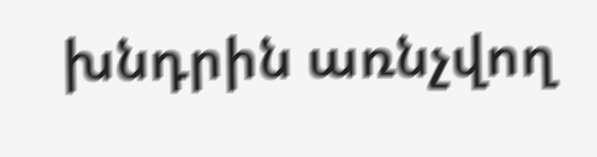խնդրին առնչվող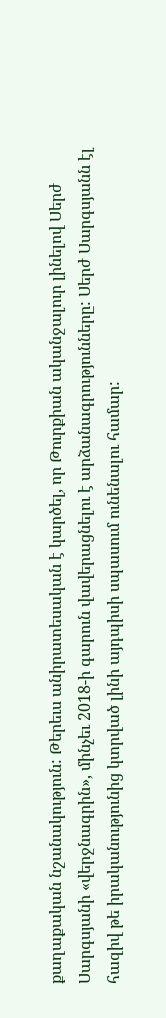քաղաքական նշանակություն: Թերեւս անիրատեսական է կարծել, որ Թուրքիան ականջալուր լինելով Սերժ Սարգսյանի «վերջնագրին», մինչեւ 2018-ի գարուն վավերացնելու է արձանագրությունները: Սերժ Սարգսյանն էլ հազիվ թե իրականությունից կտրված լինի այդպիսի սպասում ունենալու համար: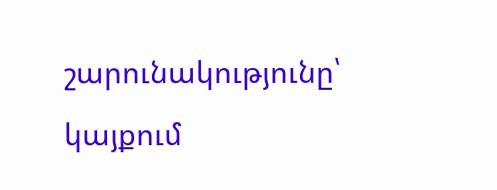շարունակությունը՝ կայքում